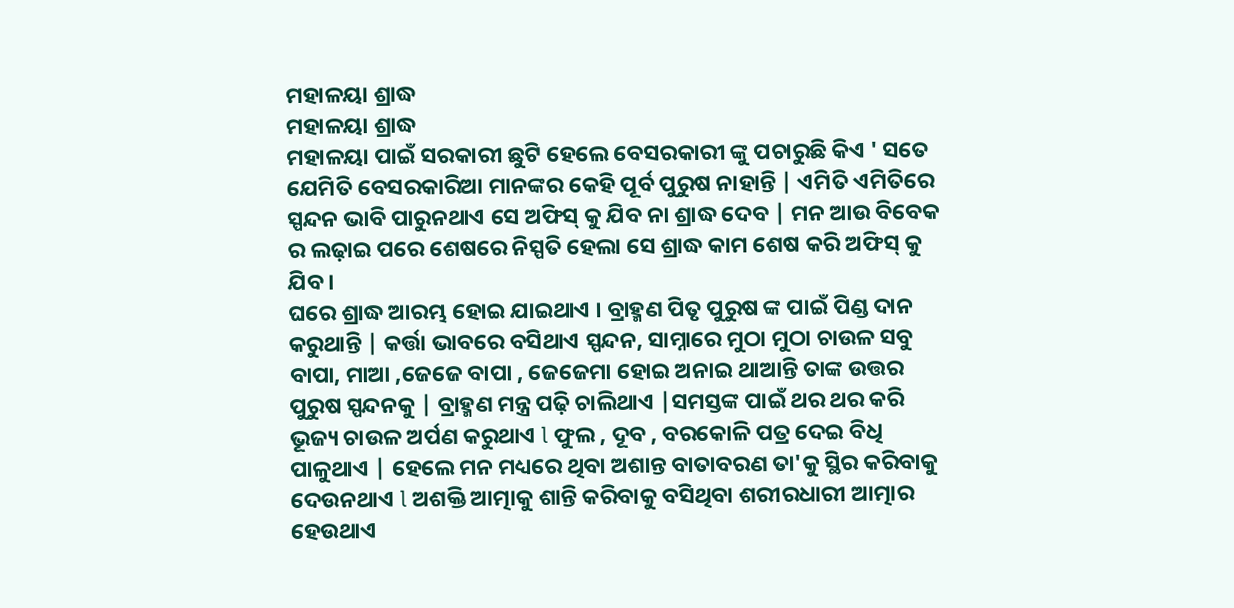ମହାଳୟା ଶ୍ରାଦ୍ଧ
ମହାଳୟା ଶ୍ରାଦ୍ଧ
ମହାଳୟା ପାଇଁ ସରକାରୀ ଛୁଟି ହେଲେ ବେସରକାରୀ ଙ୍କୁ ପଚାରୁଛି କିଏ ' ସତେ ଯେମିତି ବେସରକାରିଆ ମାନଙ୍କର କେହି ପୂର୍ବ ପୁରୁଷ ନାହାନ୍ତି | ଏମିତି ଏମିତିରେ ସ୍ପନ୍ଦନ ଭାବି ପାରୁନଥାଏ ସେ ଅଫିସ୍ କୁ ଯିବ ନା ଶ୍ରାଦ୍ଧ ଦେବ | ମନ ଆଉ ବିବେକ ର ଲଢ଼ାଇ ପରେ ଶେଷରେ ନିସ୍ପତି ହେଲା ସେ ଶ୍ରାଦ୍ଧ କାମ ଶେଷ କରି ଅଫିସ୍ କୁ ଯିବ ।
ଘରେ ଶ୍ରାଦ୍ଧ ଆରମ୍ଭ ହୋଇ ଯାଇଥାଏ । ବ୍ରାହ୍ମଣ ପିତୃ ପୁରୁଷ ଙ୍କ ପାଇଁ ପିଣ୍ଡ ଦାନ କରୁଥାନ୍ତି | କର୍ତ୍ତା ଭାବରେ ବସିଥାଏ ସ୍ପନ୍ଦନ, ସାମ୍ନାରେ ମୁଠା ମୁଠା ଚାଉଳ ସବୁ ବାପା, ମାଆ ,ଜେଜେ ବାପା , ଜେଜେମା ହୋଇ ଅନାଇ ଥାଆନ୍ତି ତାଙ୍କ ଉତ୍ତର ପୁରୁଷ ସ୍ପନ୍ଦନକୁ | ବ୍ରାହ୍ମଣ ମନ୍ତ୍ର ପଢ଼ି ଚାଲିଥାଏ |ସମସ୍ତଙ୍କ ପାଇଁ ଥର ଥର କରି ଭୂଜ୍ୟ ଚାଉଳ ଅର୍ପଣ କରୁଥାଏ l ଫୁଲ , ଦୂବ , ବରକୋଳି ପତ୍ର ଦେଇ ବିଧି ପାଳୁଥାଏ | ହେଲେ ମନ ମଧ୍ୟରେ ଥିବା ଅଶାନ୍ତ ବାତାବରଣ ତା'କୁ ସ୍ଥିର କରିବାକୁ ଦେଉନଥାଏ l ଅଶକ୍ତି ଆତ୍ମାକୁ ଶାନ୍ତି କରିବାକୁ ବସିଥିବା ଶରୀରଧାରୀ ଆତ୍ମାର ହେଉଥାଏ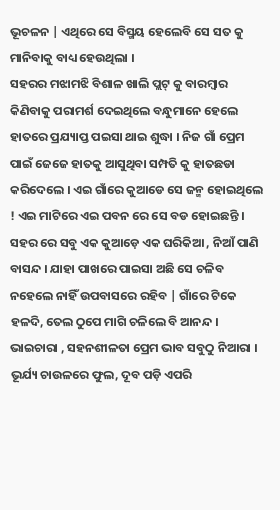ଭୂଚଳନ | ଏଥିରେ ସେ ବିସ୍ମୟ ହେଲେବି ସେ ସତ କୁ ମାନିବାକୁ ବାଧ୍ୟ ହେଉଥିଲା ।
ସହରର ମଝାମଝି ବିଶାଳ ଖାଲି ପ୍ଲଟ୍ କୁ ବାରମ୍ବାର କିଣିବାକୁ ପରାମର୍ଶ ଦେଇଥିଲେ ବନ୍ଧୁମାନେ ହେଲେ ହାତରେ ପ୍ରଯ୍ୟାପ୍ତ ପଇସା ଥାଇ ଶୁଦ୍ଧା । ନିଜ ଗାଁ ପ୍ରେମ ପାଇଁ ଜେଜେ ହାତକୁ ଆସୁଥିବା ସମ୍ପତି କୁ ହାତଛଡା କରିଦେଲେ । ଏଇ ଗାଁରେ କୁଆଡେ ସେ ଜନ୍ମ ହୋଇଥିଲେ ! ଏଇ ମାଟିରେ ଏଇ ପବନ ରେ ସେ ବଡ ହୋଇଛନ୍ତି । ସହର ରେ ସବୁ ଏକ କୁଆଡ଼େ ଏକ ଘରିକିଆ , ନିଆଁ ପାଣି ବାସନ୍ଦ । ଯାହା ପାଖରେ ପାଇସା ଅଛି ସେ ଚଳିବ ନହେଲେ ନାହିଁ ଉପବାସରେ ରହିବ | ଗାଁରେ ଟିକେ ହଳଦି, ତେଲ ଠୁପେ ମାଗି ଚଳିଲେ ବି ଆନନ୍ଦ । ଭାଇଚାରା , ସହନଶୀଳତା ପ୍ରେମ ଭାବ ସବୁଠୁ ନିଆରା ।
ଭୂର୍ଯ୍ୟ ଚାଉଳରେ ଫୁଲ, ଦୂବ ପଡ଼ି ଏପରି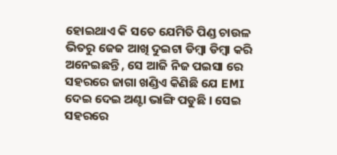ହୋଇଥାଏ କି ସତେ ଯେମିତି ପିଣ୍ଡ ଚାଉଳ ଭିତରୁ ଜେଜ ଆଖି ଦୁଇଟା ଡିମ୍ବା ଡିମ୍ବା କରି ଅନେଇଛନ୍ତି , ସେ ଆଜି ନିଜ ପଇସା ରେ ସହରରେ ଜାଗା ଖଣ୍ଡିଏ କିଣିଛି ଯେ EMI ଦେଇ ଦେଇ ଅଣ୍ଟା ଭାଙ୍ଗି ପଡୁଛି । ସେଇ ସହରରେ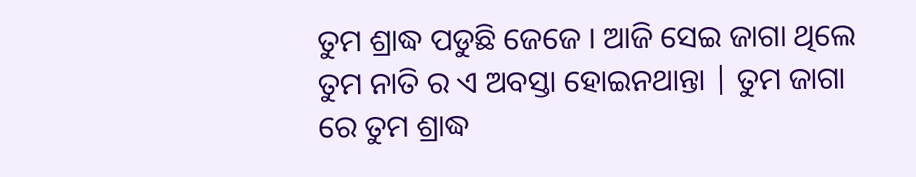ତୁମ ଶ୍ରାଦ୍ଧ ପଡୁଛି ଜେଜେ । ଆଜି ସେଇ ଜାଗା ଥିଲେ ତୁମ ନାତି ର ଏ ଅବସ୍ତା ହୋଇନଥାନ୍ତା | ତୁମ ଜାଗା ରେ ତୁମ ଶ୍ରାଦ୍ଧ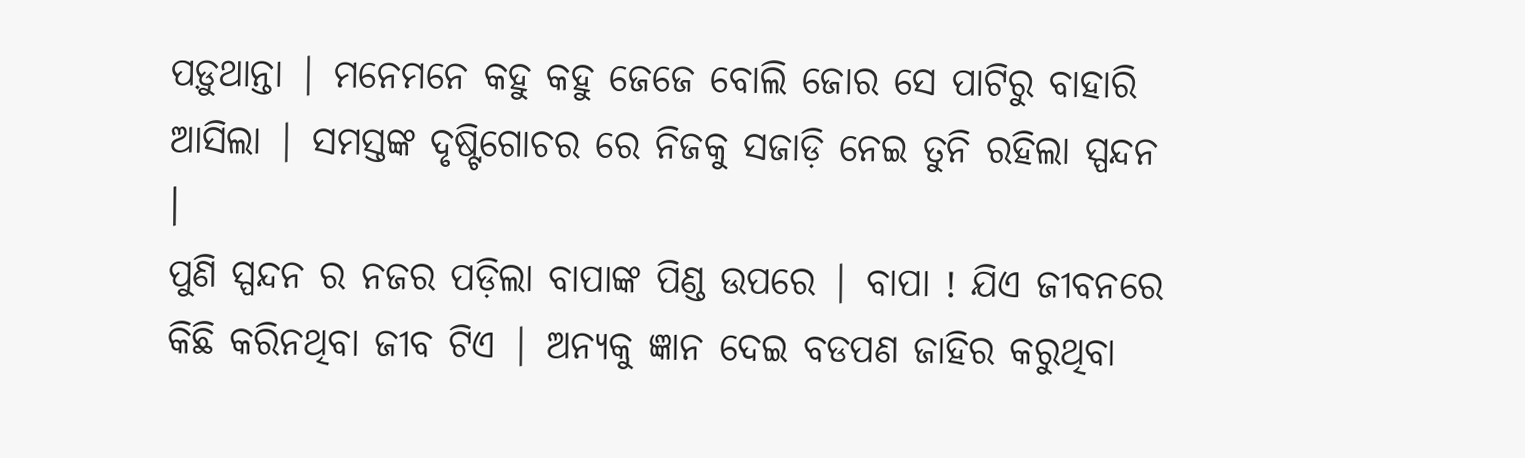ପଡ଼ୁଥାନ୍ତା | ମନେମନେ କହୁ କହୁ ଜେଜେ ବୋଲି ଜୋର ସେ ପାଟିରୁ ବାହାରି ଆସିଲା | ସମସ୍ତଙ୍କ ଦୃଷ୍ଟିଗୋଚର ରେ ନିଜକୁ ସଜାଡ଼ି ନେଇ ତୁନି ରହିଲା ସ୍ପନ୍ଦନ ।
ପୁଣି ସ୍ପନ୍ଦନ ର ନଜର ପଡ଼ିଲା ବାପାଙ୍କ ପିଣ୍ଡ ଉପରେ | ବାପା ! ଯିଏ ଜୀବନରେ କିଛି କରିନଥିବା ଜୀବ ଟିଏ | ଅନ୍ୟକୁ ଜ୍ଞାନ ଦେଇ ବଡପଣ ଜାହିର କରୁଥିବା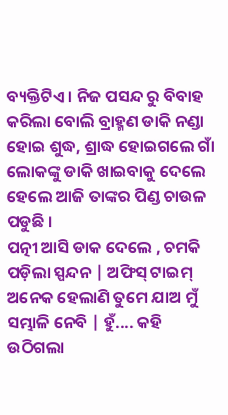ବ୍ୟକ୍ତିଟିଏ । ନିଜ ପସନ୍ଦ ରୁ ବିବାହ କରିଲା ବୋଲି ବ୍ରାହ୍ମଣ ଡାକି ନଣ୍ଡା ହୋଇ ଶୁଦ୍ଧ, ଶ୍ରାଦ୍ଧ ହୋଇଗଲେ ଗାଁ ଲୋକଙ୍କୁ ଡାକି ଖାଇବାକୁ ଦେଲେ ହେଲେ ଆଜି ତାଙ୍କର ପିଣ୍ଡ ଚାଉଳ ପଡୁଛି ।
ପତ୍ନୀ ଆସି ଡାକ ଦେଲେ , ଚମକି ପଡ଼ିଲା ସ୍ପନ୍ଦନ | ଅଫିସ୍ ଟାଇମ୍ ଅନେକ ହେଲାଣି ତୁମେ ଯାଅ ମୁଁ ସମ୍ଭାଳି ନେବି | ହୁଁ.... କହି ଉଠିଗଲା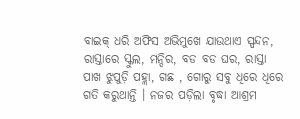ବାଇକ୍ ଧରି ଅଫିସ ଅଭିମୁଖେ ଯାଉଥାଏ ସ୍ପନ୍ଦନ, ରାସ୍ତାରେ ସ୍କୁଲ, ମନ୍ଦିର, ବଡ ବଡ ଘର, ରାସ୍ତା ପାଖ ଝୁପୁଡ଼ି ପହ୍ଲା, ଗଛ , ଗୋରୁ ସବୁ ଧିରେ ଧିରେ ଗତି କରୁଥାନ୍ତି । ନଜର ପଡ଼ିଲା ବୃଦ୍ଧା ଆଶ୍ରମ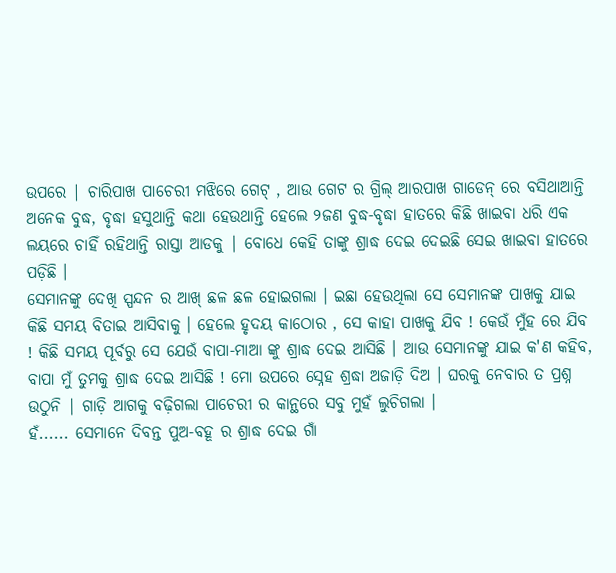ଉପରେ | ଚାରିପାଖ ପାଚେରୀ ମଝିରେ ଗେଟ୍ , ଆଉ ଗେଟ ର ଗ୍ରିଲ୍ ଆରପାଖ ଗାଡେନ୍ ରେ ବସିଥାଆନ୍ତି ଅନେକ ବୁଦ୍ଧ, ବୃଦ୍ଧା ହସୁଥାନ୍ତି କଥା ହେଉଥାନ୍ତି ହେଲେ ୨ଜଣ ବୁଦ୍ଧ-ବୃଦ୍ଧା ହାତରେ କିଛି ଖାଇବା ଧରି ଏକ ଲୟରେ ଚାହିଁ ରହିଥାନ୍ତି ରାସ୍ତା ଆଡକୁ | ବୋଧେ କେହି ତାଙ୍କୁ ଶ୍ରାଦ୍ଧ ଦେଇ ଦେଇଛି ସେଇ ଖାଇବା ହାତରେ ପଡ଼ିଛି ।
ସେମାନଙ୍କୁ ଦେଖି ସ୍ପନ୍ଦନ ର ଆଖ୍ ଛଳ ଛଳ ହୋଇଗଲା । ଇଛା ହେଉଥିଲା ସେ ସେମାନଙ୍କ ପାଖକୁ ଯାଇ କିଛି ସମୟ ବିତାଇ ଆସିବାକୁ । ହେଲେ ହୃଦୟ କାଠୋର , ସେ କାହା ପାଖକୁ ଯିବ ! କେଉଁ ମୁଁହ ରେ ଯିବ ! କିଛି ସମୟ ପୂର୍ବରୁ ସେ ଯେଉଁ ବାପା-ମାଆ ଙ୍କୁ ଶ୍ରାଦ୍ଧ ଦେଇ ଆସିଛି । ଆଉ ସେମାନଙ୍କୁ ଯାଇ କ'ଣ କହିବ, ବାପା ମୁଁ ତୁମକୁ ଶ୍ରାଦ୍ଧ ଦେଇ ଆସିଛି ! ମୋ ଉପରେ ସ୍ନେହ ଶ୍ରଦ୍ଧା ଅଜାଡ଼ି ଦିଅ । ଘରକୁ ନେବାର ତ ପ୍ରଶ୍ନ ଉଠୁନି | ଗାଡ଼ି ଆଗକୁ ବଢ଼ିଗଲା ପାଚେରୀ ର କାନ୍ଥରେ ସବୁ ମୁହଁ ଲୁଚିଗଲା ।
ହଁ...... ସେମାନେ ଦିବନ୍ତ ପୁଅ-ବହୂ ର ଶ୍ରାଦ୍ଧ ଦେଇ ଗାଁ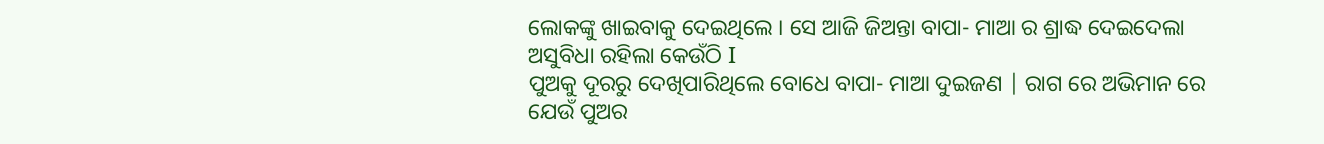ଲୋକଙ୍କୁ ଖାଇବାକୁ ଦେଇଥିଲେ । ସେ ଆଜି ଜିଅନ୍ତା ବାପା- ମାଆ ର ଶ୍ରାଦ୍ଧ ଦେଇଦେଲା ଅସୁବିଧା ରହିଲା କେଉଁଠି I
ପୁଅକୁ ଦୂରରୁ ଦେଖିପାରିଥିଲେ ବୋଧେ ବାପା- ମାଆ ଦୁଇଜଣ | ରାଗ ରେ ଅଭିମାନ ରେ ଯେଉଁ ପୁଅର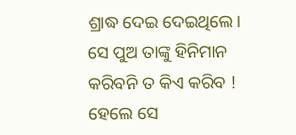ଶ୍ରାଦ୍ଧ ଦେଇ ଦେଇଥିଲେ। ସେ ପୁଅ ତାଙ୍କୁ ହିନିମାନ କରିବନି ତ କିଏ କରିବ ! ହେଲେ ସେ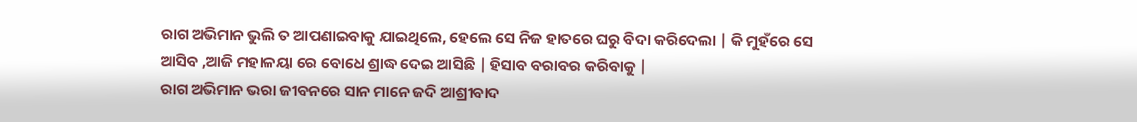ରାଗ ଅଭିମାନ ଭୁଲି ତ ଆପଣାଇବାକୁ ଯାଇଥିଲେ, ହେଲେ ସେ ନିଜ ହାତରେ ଘରୁ ବିଦା କରିଦେଲା | କି ମୁହଁରେ ସେ ଆସିବ ,ଆଜି ମହାଳୟା ରେ ବୋଧେ ଶ୍ରାଦ୍ଧ ଦେଇ ଆସିଛି | ହିସାବ ବରାବର କରିବାକୁ |
ରାଗ ଅଭିମାନ ଭରା ଜୀବନରେ ସାନ ମାନେ ଜଦି ଆଶ୍ରୀବାଦ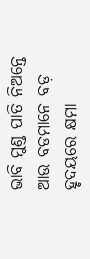ଭାବି ମୁଣ୍ଡ ପାତି ନିଅନ୍ତେ ଆଉ ବଡମାନେ ବଡ଼ ହୃଦୟରେ କ୍ଷମା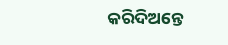କରିଦିଅନ୍ତେ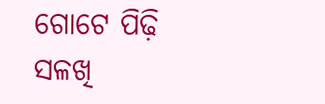ଗୋଟେ ପିଢ଼ି ସଳଖି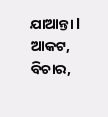ଯାଆନ୍ତା l ଆକଟ, ବିଚାର,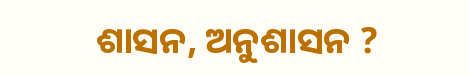ଶାସନ, ଅନୁଶାସନ ?